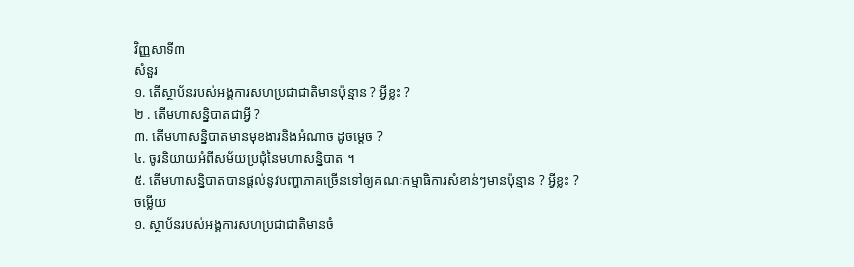វិញ្ញសាទី៣
សំនួរ
១. តើស្ថាប័នរបស់អង្គការសហប្រជាជាតិមានប៉ុន្មាន ? អ្វីខ្លះ ?
២ . តើមហាសន្និបាតជាអ្វី ?
៣. តើមហាសន្និបាតមានមុខងារនិងអំណាច ដូចម្តេច ?
៤. ចូរនិយាយអំពីសម័យប្រជុំនៃមហាសន្និបាត ។
៥. តើមហាសន្និបាតបានផ្តល់នូវបញ្ហាភាគច្រើនទៅឲ្យគណៈកម្មាធិការសំខាន់ៗមានប៉ុន្មាន ? អ្វីខ្លះ ?
ចម្លើយ
១. ស្ថាប័នរបស់អង្គការសហប្រជាជាតិមានចំ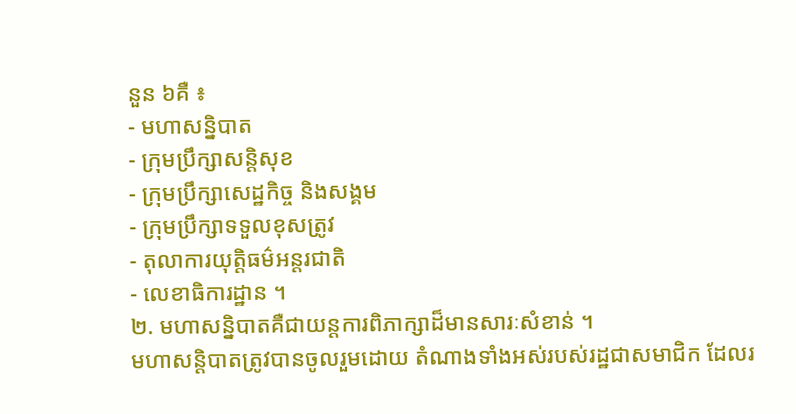នួន ៦គឺ ៖
- មហាសន្និបាត
- ក្រុមប្រឹក្សាសន្តិសុខ
- ក្រុមប្រឹក្សាសេដ្ឋកិច្ច និងសង្គម
- ក្រុមប្រឹក្សាទទួលខុសត្រូវ
- តុលាការយុត្តិធម៌អន្តរជាតិ
- លេខាធិការដ្ឋាន ។
២. មហាសន្និបាតគឺជាយន្តការពិភាក្សាដ៏មានសារៈសំខាន់ ។
មហាសន្តិបាតត្រូវបានចូលរួមដោយ តំណាងទាំងអស់របស់រដ្ឋជាសមាជិក ដែលរ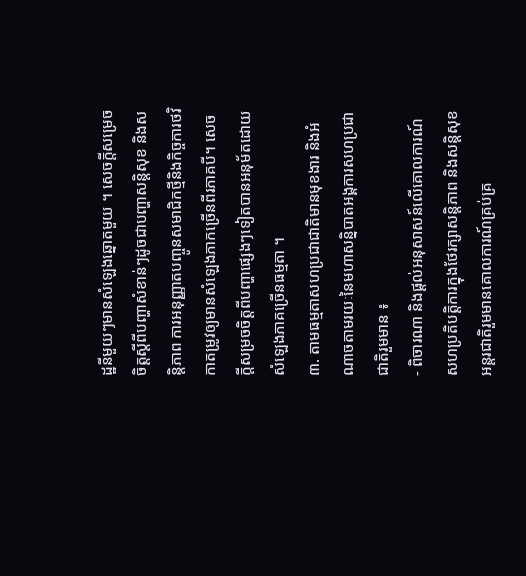ដ្ឋនីមួយៗមានសំឡេងឆ្នោតមួយ ។ សេចក្តីសម្រេចចិត្តស្តីពីបញ្ហាសំខាន់ៗដូចជាបញ្ហាសន្តិសុខ និងសន្តិភាព ការអនុញ្ញាតបញ្ចូនសមាជិកថ្មីនិងកិច្ចការថវិកាតម្រូវឲ្យមានសំឡេងភាកច្រើនពីរភាគបី។ សេចក្តីសម្រចចិត្តពីបញ្ហាផ្សេងៗទៀតបានអនុម័តដោយសំឡេងភាគច្រើនធម្មតា ។
៣. តាមធម្មតាសហប្រជាជាតិមានមុខងារ និងអំណាចតាមរយៈនៃមហាសន្និបាតអង្គការសហប្រជាជាតិរួមមាន ៖
- ពិចារណា និងផ្តល់អនុសាសន៍លើគោលការណ៍ សហប្រតិបត្តិការក្នុងថែរក្សាសន្តិភាព និងសន្តិសុខអន្តរជាតិរួមមានគោលការណ៍គ្រប់គ្រ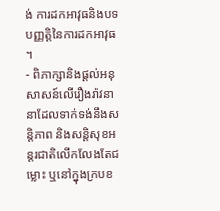ង់ ការដកអាវុធនិងបទបញ្ញត្តិនៃការដកអាវុធ ។
- ពិភាក្សានិងផ្តល់អនុសាសន៍លើរឿងរ៉ាវនានាដែលទាក់ទង់នឹងសន្តិភាព និងសន្តិសុខអន្តរជាតិលើកលែងតែជម្លោះ ឬនៅក្នុងក្របខ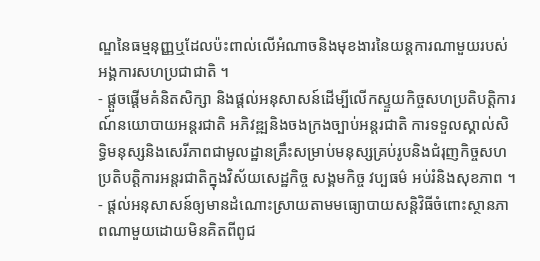ណ្ឌនៃធម្មនុញ្ញឬដែលប៉ះពាល់លើអំណាចនិងមុខងារនៃយន្តការណាមួយរបស់អង្គការសហប្រជាជាតិ ។
- ផ្តួចផ្តើមគំនិតសិក្សា និងផ្តល់អនុសាសន៍ដើម្បីលើកស្ទួយកិច្ចសហប្រតិបត្តិការណ៍នយោបាយអន្តរជាតិ អភិវឌ្ឍនិងចងក្រងច្បាប់អន្តរជាតិ ការទទួលស្គាល់សិទ្ធិមនុស្សនិងសេរីភាពជាមូលដ្ឋានគ្រឹះសម្រាប់មនុស្សគ្រប់រូបនិងជំរុញកិច្ចសហប្រតិបត្តិការអន្តរជាតិក្នុងវិស័យសេដ្ឋកិច្ច សង្គមកិច្ច វប្បធម៌ អប់រំនិងសុខភាព ។
- ផ្តល់អនុសាសន៍ឲ្យមានដំណោះស្រាយតាមមធ្យោបាយសន្តិវិធីចំពោះស្ថានភាពណាមួយដោយមិនគិតពីពូជ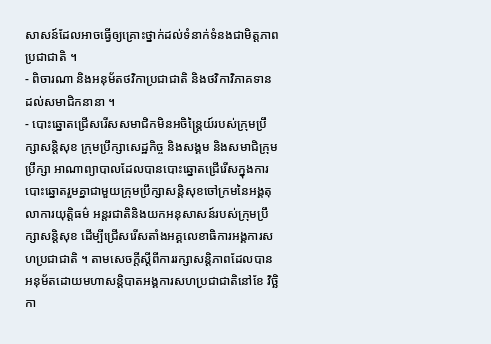សាសន៍ដែលអាចធ្វើឲ្យគ្រោះថ្នាក់ដល់ទំនាក់ទំនងជាមិត្តភាពប្រជាជាតិ ។
- ពិចារណា និងអនុម័តថវិកាប្រជាជាតិ និងថវិកាវិភាគទានដល់សមាជិកនានា ។
- បោះឆ្នោតជ្រើសរើសសមាជិកមិនអចិន្ត្រៃយ៍របស់ក្រុមប្រឹក្សាសន្តិសុខ ក្រុមប្រឹក្សាសេដ្ឋកិច្ច និងសង្គម និងសមាជិក្រុមប្រឹក្សា អាណាព្យាបាលដែលបានបោះឆ្នោតជ្រើរើសក្នុងការបោះឆ្នោតរួមគ្នាជាមួយក្រុមប្រឹក្សាសន្តិសុខចៅក្រមនៃអង្គតុលាការយុត្តិធម៌ អន្តរជាតិនិងយកអនុសាសន៍របស់ក្រុមប្រឹក្សាសន្តិសុខ ដើម្បីជ្រើសរើសតាំងអគ្គលេខាធិការអង្គការសហប្រជាជាតិ ។ តាមសេចក្តីស្តីពីការរក្សាសន្តិភាពដែលបានអនុម័តដោយមហាសន្តិបាតអង្គការសហប្រជាជាតិនៅខែ វិច្ឆិកា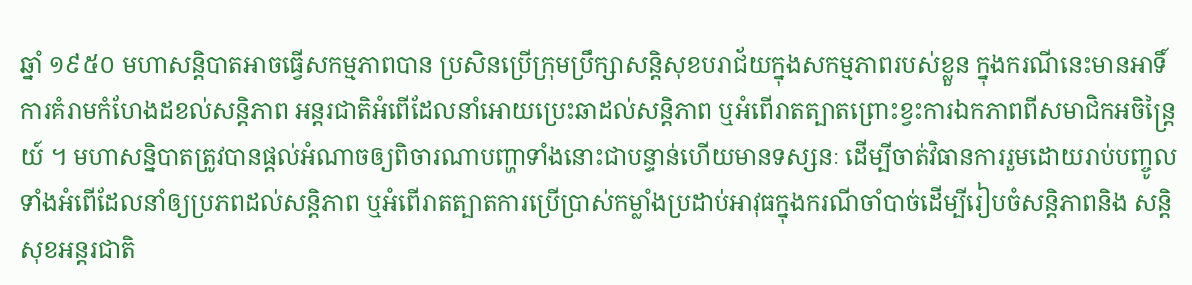ឆ្នាំ ១៩៥០ មហាសន្តិបាតអាចធ្វើសកម្មភាពបាន ប្រសិនប្រើក្រុមប្រឹក្សាសន្តិសុខបរាជ័យក្នុងសកម្មភាពរបស់ខ្លួន ក្នុងករណីនេះមានអាទិ៍ ការគំរាមកំហែងដខល់សន្តិភាព អន្តរជាតិអំពើដែលនាំអោយប្រេះឆាដល់សន្តិភាព ឬអំពើរាតត្បាតព្រោះខ្វះការឯកភាពពីសមាជិកអចិន្ត្រៃយ៍ ។ មហាសន្និបាតត្រូវបានផ្តល់អំណាចឲ្យពិចារណាបញ្ហាទាំងនោះជាបន្ទាន់ហើយមានទស្សនៈ ដើម្បីចាត់វិធានការរួមដោយរាប់បញ្ចូលទាំងអំពើដែលនាំឲ្យប្រភពដល់សន្តិភាព ឬអំពើរាតត្បាតការប្រើប្រាស់កម្លាំងប្រដាប់អាវុធក្នុងករណីចាំបាច់ដើម្បីរៀបចំសន្តិភាពនិង សន្តិសុខអន្តរជាតិ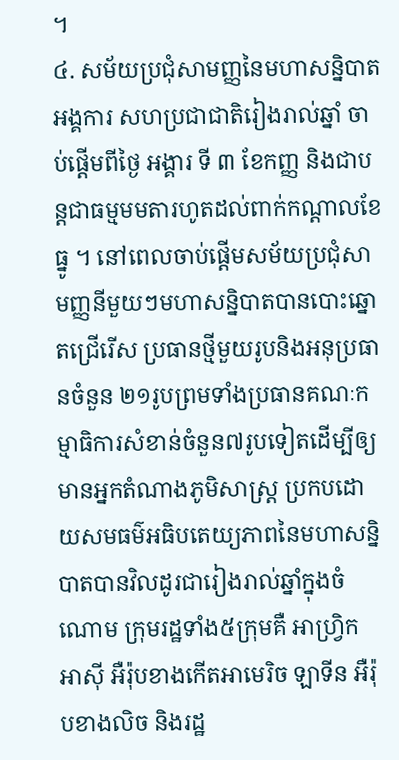។
៤. សម័យប្រជុំសាមញ្ញនៃមហាសន្និបាតអង្គការ សហប្រជាជាតិរៀងរាល់ឆ្នាំ ចាប់ផ្តើមពីថ្ងៃ អង្គារ ទី ៣ ខែកញ្ញ និងជាបន្តជាធម្មមមតារហូតដល់ពាក់កណ្តាលខែ ធ្នូ ។ នៅពេលចាប់ផ្តើមសម័យប្រជុំសាមញ្ញនីមួយៗមហាសន្និបាតបានបោះឆ្នោតជ្រើរើស ប្រធានថ្មីមួយរូបនិងអនុប្រធានចំនួន ២១រូបព្រមទាំងប្រធានគណៈកម្មាធិការសំខាន់ចំនួន៧រូបទៀតដើម្បីឲ្យមានអ្នកតំណាងភូមិសាស្រ្ត ប្រកបដោយសមធម៌អធិបតេយ្យភាពនៃមហាសន្និបាតបានវិលដូរជារៀងរាល់ឆ្នាំក្នុងចំណោម ក្រុមរដ្ឋទាំង៥ក្រុមគឺ អាហ្រ្វិក អាស៊ី អឺរ៉ុបខាងកើតអាមេរិច ឡាទីន អឺរ៉ុបខាងលិច និងរដ្ឋ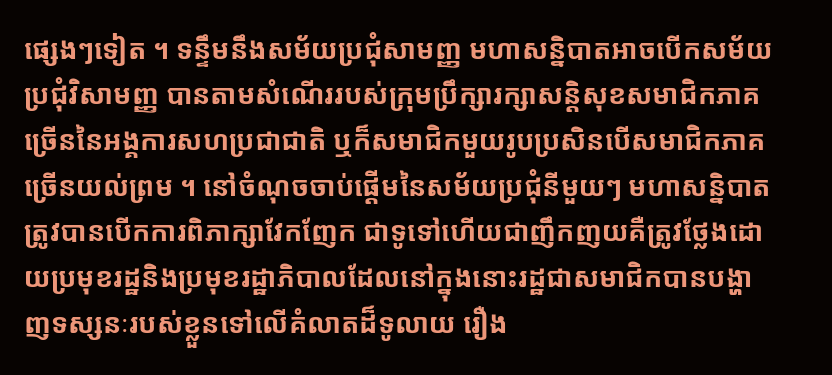ផ្សេងៗទៀត ។ ទន្ទឹមនឹងសម័យប្រជុំសាមញ្ញ មហាសន្និបាតអាចបើកសម័យប្រជុំវិសាមញ្ញ បានតាមសំណើររបស់ក្រុមប្រឹក្សារក្សាសន្តិសុខសមាជិកភាគច្រើននៃអង្គការសហប្រជាជាតិ ឬក៏សមាជិកមួយរូបប្រសិនបើសមាជិកភាគច្រើនយល់ព្រម ។ នៅចំណុចចាប់ផ្តើមនៃសម័យប្រជុំនីមួយៗ មហាសន្និបាតត្រូវបានបើកការពិភាក្សាវែកញែក ជាទូទៅហើយជាញឹកញយគឺត្រូវថ្លែងដោយប្រមុខរដ្ឋនិងប្រមុខរដ្ឋាភិបាលដែលនៅក្នុងនោះរដ្ឋជាសមាជិកបានបង្ហាញទស្សនៈរបស់ខ្លួនទៅលើគំលាតដ៏ទូលាយ រឿង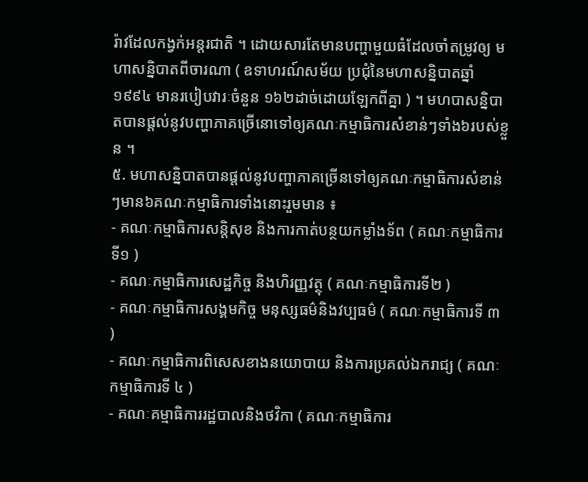រ៉ាវដែលកង្វក់អន្តរជាតិ ។ ដោយសារតែមានបញ្ហាមួយធំដែលចាំតម្រូវឲ្យ មហាសន្និបាតពីចារណា ( ឧទាហរណ៍សម័យ ប្រជុំនៃមហាសន្និបាតឆ្នាំ ១៩៩៤ មានរបៀបវារៈចំនួន ១៦២ដាច់ដោយឡែកពីគ្នា ) ។ មហបាសន្និបាតបានផ្តល់នូវបញ្ហាភាគច្រើនោទៅឲ្យគណៈកម្មាធិការសំខាន់ៗទាំង៦របស់ខ្លួន ។
៥. មហាសន្និបាតបានផ្តល់នូវបញ្ហាភាគច្រើនទៅឲ្យគណៈកម្មាធិការសំខាន់ៗមាន៦គណៈកម្មាធិការទាំងនោះរួមមាន ៖
- គណៈកម្មាធិការសន្តិសុខ និងការកាត់បន្ថយកម្លាំងទ័ព ( គណៈកម្មាធិការទី១ )
- គណៈកម្មាធិការសេដ្ឋកិច្ច និងហិរញ្ញវត្ថុ ( គណៈកម្មាធិការទី២ )
- គណៈកម្មាធិការសង្គមកិច្ច មនុស្សធម៌និងវប្បធម៌ ( គណៈកម្មាធិការទី ៣ )
- គណៈកម្មាធិការពិសេសខាងនយោបាយ និងការប្រគល់ឯករាជ្យ ( គណៈកម្មាធិការទី ៤ )
- គណៈគម្មាធិការរដ្ឋបាលនិងថវិកា ( គណៈកម្មាធិការ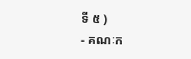ទី ៥ )
- គណៈក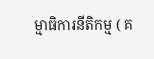ម្មាធិការនីតិកម្ម ( គ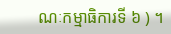ណៈកម្មាធិការទី ៦ ) ។